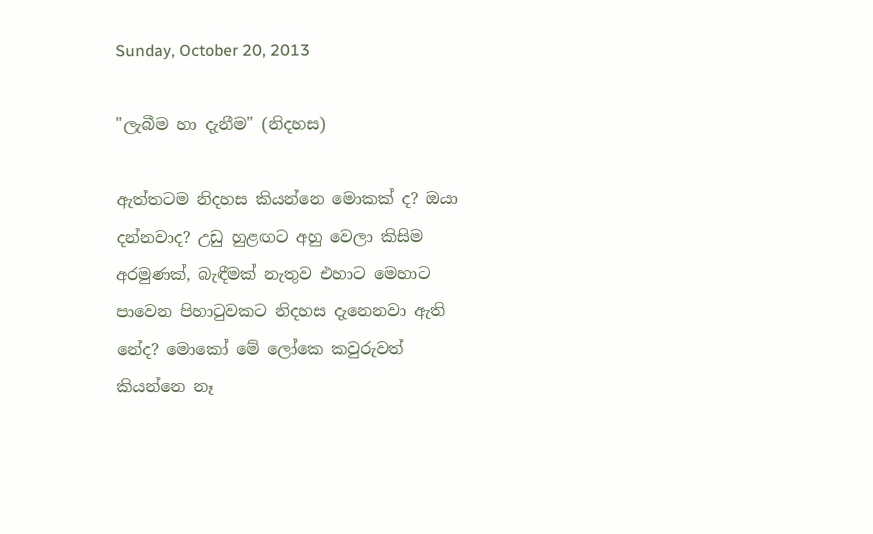Sunday, October 20, 2013

"ලැබීම හා දැනීම" (නිදහස)

ඇත්තටම නිදහස කියන්නෙ මොකක් ද? ඔයා දන්නවාද? උඩු හුළඟට අහු වෙලා කිසිම අරමුණක්, බැඳීමක් නැතුව එහාට මෙහාට පාවෙන පිහාටුවකට නිදහස දැනෙනවා ඇති නේද? මොකෝ මේ ලෝකෙ කවුරුවත් කියන්නෙ නෑ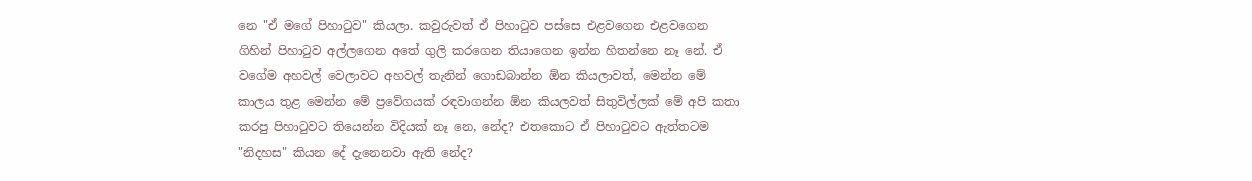නෙ "ඒ මගේ පිහාටුව" කියලා. කවුරුවත් ඒ පිහාටුව පස්සෙ එළවගෙන එළවගෙන ගිහින් පිහාටුව අල්ලගෙන අතේ ගුලි කරගෙන තියාගෙන ඉන්න හිතන්නෙ නෑ නේ. ඒ වගේම අහවල් වෙලාවට අහවල් තැනින් ගොඩබාන්න ඕන කියලාවත්, මෙන්න මේ කාලය තුළ මෙන්න මේ ප්‍රවේගයක් රඳවාගන්න ඕන කියලවත් සිතුවිල්ලක් මේ අපි කතා කරපු පිහාටුවට තියෙන්න විදියක් නෑ නෙ, නේද? එතකොට ඒ පිහාටුවට ඇත්තටම "නිදහස" කියන දේ දැනෙනවා ඇති නේද?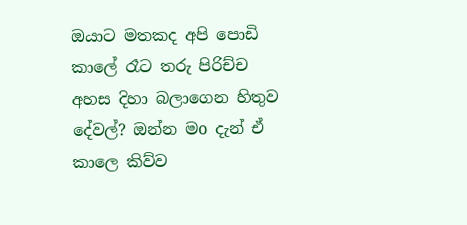ඔයාට මතකද අපි පොඩි කාලේ රෑට තරු පිරිච්ච අහස දිහා බලාගෙන හිතුව දේවල්? ඔන්න මo දැන් ඒ කාලෙ කිව්ව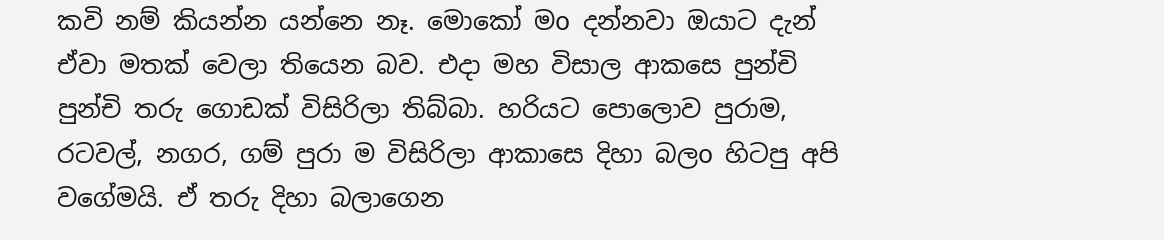කවි නම් කියන්න යන්නෙ නෑ. මොකෝ මo දන්නවා ඔයාට දැන් ඒවා මතක් වෙලා තියෙන බව. එදා මහ විසාල ආකසෙ පුන්චි පුන්චි තරු ගොඩක් විසිරිලා තිබ්බා. හරියට පොලොව පුරාම, රටවල්, නගර, ගම් පුරා ම විසිරිලා ආකාසෙ දිහා බලo හිටපු අපි වගේමයි. ඒ තරු දිහා බලාගෙන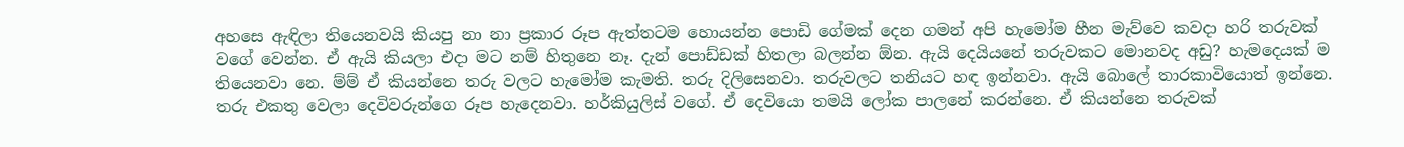අහසෙ ඇඳිලා තියෙනවයි කියපු නා නා ප්‍රකාර රූප ඇත්තටම හොයන්න පොඩි ගේමක් දෙන ගමන් අපි හැමෝම හීන මැව්වෙ කවදා හරි තරුවක් වගේ වෙන්න. ඒ ඇයි කියලා එදා මට නම් හිතුනෙ නෑ. දැන් පොඩ්ඩක් හිතලා බලන්න ඕන. ඇයි දෙයියනේ තරුවකට මොනවද අඩු? හැමදෙයක් ම තියෙනවා නෙ. ම්ම් ඒ කියන්නෙ තරු වලට හැමෝම කැමති. තරු දිලිසෙනවා. තරුවලට තනියට හඳ ඉන්නවා. ඇයි බොලේ තාරකාවියොත් ඉන්නෙ. තරු එකතු වෙලා දෙවිවරුන්ගෙ රූප හැදෙනවා. හර්කියුලිස් වගේ. ඒ දෙවියො තමයි ලෝක පාලනේ කරන්නෙ. ඒ කියන්නෙ තරුවක්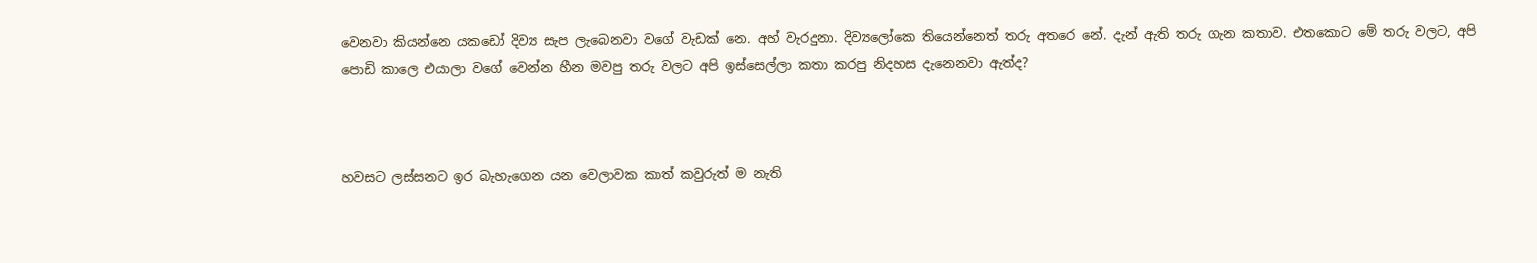වෙනවා කියන්නෙ යකඩෝ දිව්‍ය සැප ලැබෙනවා වගේ වැඩක් නෙ. අහ් වැරදුනා. දිව්‍යලෝකෙ තියෙන්නෙත් තරු අතරෙ නේ. දැන් ඇති තරු ගැන කතාව. එතකොට මේ තරු වලට, අපි පොඩි කාලෙ එයාලා වගේ වෙන්න හීන මවපු තරු වලට අපි ඉස්සෙල්ලා කතා කරපු නිදහස දැනෙනවා ඇත්ද?



හවසට ලස්සනට ඉර බැහැගෙන යන වෙලාවක කාත් කවුරුත් ම නැති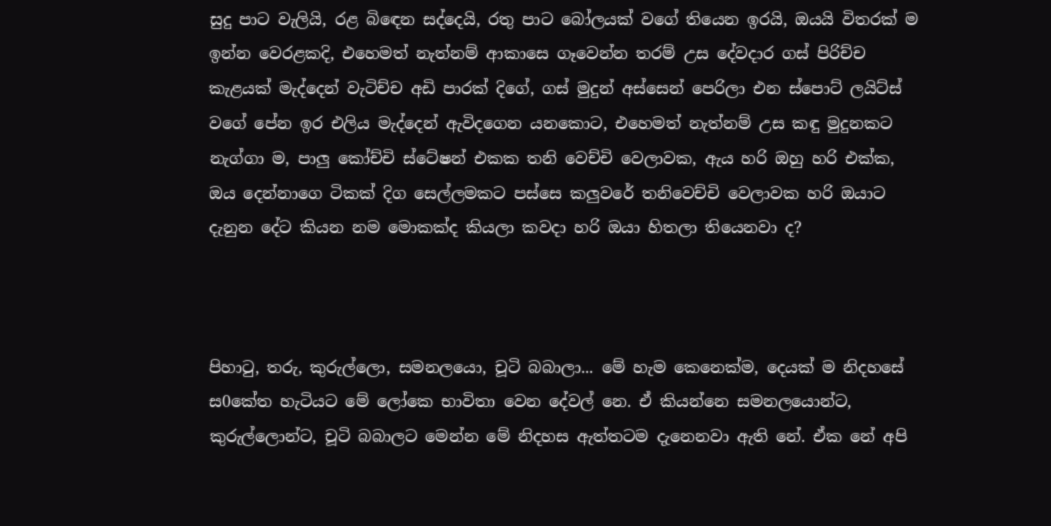සුදු පාට වැලියි, රළ බිඳෙන සද්දෙයි, රතු පාට බෝලයක් වගේ තියෙන ඉරයි, ඔයයි විතරක් ම ඉන්න වෙරළකදි, එහෙමත් නැත්නම් ආකාසෙ ගෑවෙන්න තරම් උස දේවදාර ගස් පිරිච්ච කැළයක් මැද්දෙන් වැටිච්ච අඩි පාරක් දිගේ, ගස් මුදුන් අස්සෙන් පෙරිලා එන ස්පොට් ලයිට්ස් වගේ පේන ඉර එලිය මැද්දෙන් ඇවිදගෙන යනකොට, එහෙමත් නැත්නම් උස කඳු මුදුනකට නැග්ගා ම, පාලු කෝච්චි ස්ටේෂන් එකක තනි වෙච්චි වෙලාවක, ඇය හරි ඔහු හරි එක්ක, ඔය දෙන්නාගෙ ටිකක් දිග සෙල්ලමකට පස්සෙ කලුවරේ තනිවෙච්චි වෙලාවක හරි ඔයාට දැනුන දේට කියන නම මොකක්ද කියලා කවදා හරි ඔයා හිතලා තියෙනවා ද?



පිහාටු, තරු, කුරුල්ලො, සමනලයො, චූටි බබාලා... මේ හැම කෙනෙක්ම, දෙයක් ම නිදහසේ ස0කේත හැටියට මේ ලෝකෙ භාවිතා වෙන දේවල් නෙ. ඒ කියන්නෙ සමනලයොන්ට, කුරුල්ලොන්ට, චූටි බබාලට මෙන්න මේ නිදහස ඇත්තටම දැනෙනවා ඇති නේ. ඒක නේ අපි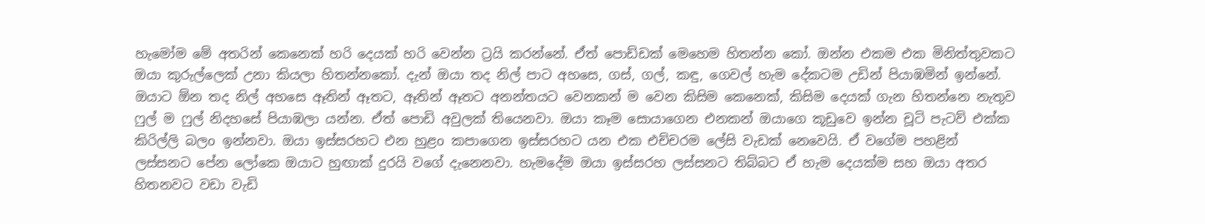හැමෝම මේ අතරින් කෙනෙක් හරි දෙයක් හරි වෙන්න ට්‍රයි කරන්නේ. ඒත් පොඩ්ඩක් මෙහෙම හිතන්න කෝ. ඔන්න එකම එක මිනිත්තුවකට ඔයා කුරුල්ලෙක් උනා කියලා හිතන්නකෝ. දැන් ඔයා තද නිල් පාට අහසෙ, ගස්, ගල්, කඳු, ගෙවල් හැම දේකටම උඩින් පියාඹමින් ඉන්නේ.  ඔයාට ඕන තද නිල් අහසෙ ඈතින් ඈතට, ඈතින් ඈතට අනන්තයට වෙනකන් ම වෙන කිසිම කෙනෙක්, කිසිම දෙයක් ගැන හිතන්නෙ නැතුව ෆුල් ම ෆුල් නිදහසේ පියාඹලා යන්න. ඒත් පොඩි අවුලක් තියෙනවා. ඔයා කෑම සොයාගෙන එනකන් ඔයාගෙ කූඩුවෙ ඉන්න චූටි පැටව් එක්ක කිරිල්ලි බලo ඉන්නවා. ඔයා ඉස්සරහට එන හුළo කපාගෙන ඉස්සරහට යන එක එච්චරම ලේසි වැඩක් නෙවෙයි. ඒ වගේම පහළින් ලස්සනට පේන ලෝකෙ ඔයාට හුඟාක් දුරයි වගේ දැනෙනවා. හැමදේම ඔයා ඉස්සරහ ලස්සනට තිබ්බට ඒ හැම දෙයක්ම සහ ඔයා අතර හිතනවට වඩා වැඩි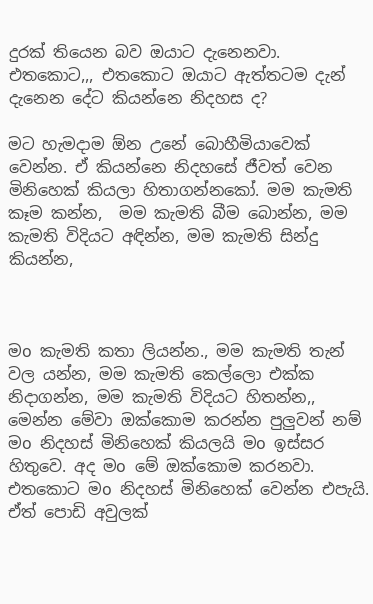දුරක් තියෙන බව ඔයාට දැනෙනවා. එතකොට,,, එතකොට ඔයාට ඇත්තටම දැන් දැනෙන දේට කියන්නෙ නිදහස ද?

මට හැමදාම ඕන උනේ බොහීමියාවෙක් වෙන්න. ඒ කියන්නෙ නිදහසේ ජීවත් වෙන මිනිහෙක් කියලා හිතාගන්නකෝ. මම කැමති කෑම කන්න,  මම කැමති බීම බොන්න, මම කැමති විදියට අඳින්න, මම කැමති සින්දු කියන්න,



මo කැමති කතා ලියන්න., මම කැමති තැන් වල යන්න, මම කැමති කෙල්ලො එක්ක නිදාගන්න, මම කැමති විදියට හිතන්න,, මෙන්න මේවා ඔක්කොම කරන්න පුලුවන් නම් මo නිදහස් මිනිහෙක් කියලයි මo ඉස්සර හිතුවෙ. අද මo මේ ඔක්කොම කරනවා. එතකොට මo නිදහස් මිනිහෙක් වෙන්න එපැයි. ඒත් පොඩි අවුලක්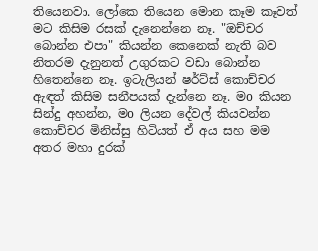තියෙනවා. ලෝකෙ තියෙන මොන කෑම කෑවත් මට කිසිම රසක් දැනෙන්නෙ නෑ. "ඔච්චර බොන්න එපා" කියන්න කෙනෙක් නැති බව නිතරම දැනුනත් උගුරකට වඩා බොන්න හිතෙන්නෙ නෑ. ඉටැලියන් ෂර්ට්ස් කොච්චර ඇඳත් කිසිම සනීපයක් දැන්නෙ නෑ. මo කියන සින්දු අහන්න, මo ලියන දේවල් කියවන්න කොච්චර මිනිස්සු හිටියත් ඒ අය සහ මම අතර මහා දුරක්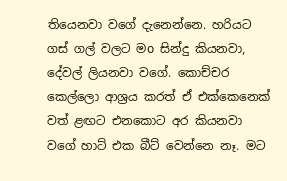තියෙනවා වගේ දැනෙන්නෙ. හරියට ගස් ගල් වලට මo සින්දු කියනවා, දේවල් ලියනවා වගේ. කොච්චර කෙල්ලො ආශ්‍රය කරත් ඒ එක්කෙනෙක් වත් ළඟට එනකොට අර කියනවා වගේ හාට් එක බීට් වෙන්නෙ නෑ. මට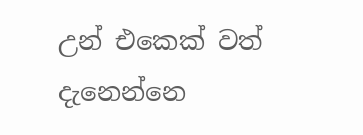උන් එකෙක් වත් දැනෙන්නෙ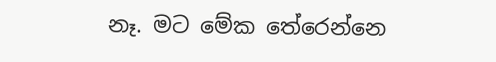නෑ. මට මේක තේරෙන්නෙ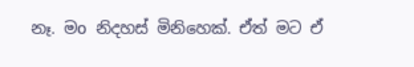නෑ. මo නිදහස් මිනිහෙක්. ඒත් මට ඒ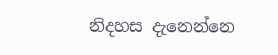නිදහස දැනෙන්නෙ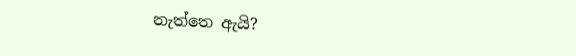නැත්තෙ ඇයි?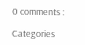0 comments :

Categories